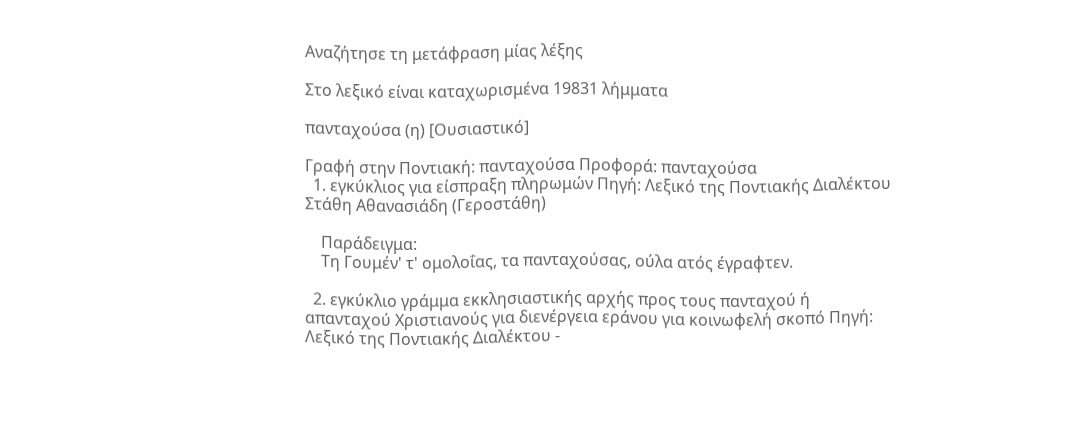Αναζήτησε τη μετάφραση μίας λέξης

Στο λεξικό είναι καταχωρισμένα 19831 λήμματα

πανταχούσα (η) [Ουσιαστικό]

Γραφή στην Ποντιακή: πανταχούσα Προφορά: πανταχούσα
  1. εγκύκλιος για είσπραξη πληρωμών Πηγή: Λεξικό της Ποντιακής Διαλέκτου Στάθη Αθανασιάδη (Γεροστάθη)

    Παράδειγμα:
    Τη Γουμέν' τ' ομολοΐας, τα πανταχούσας, ούλα ατός έγραφτεν.

  2. εγκύκλιο γράμμα εκκλησιαστικής αρχής προς τους πανταχού ή απανταχού Χριστιανούς για διενέργεια εράνου για κοινωφελή σκοπό Πηγή: Λεξικό της Ποντιακής Διαλέκτου -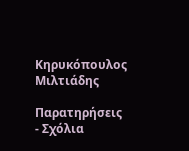Κηρυκόπουλος Μιλτιάδης

Παρατηρήσεις - Σχόλια